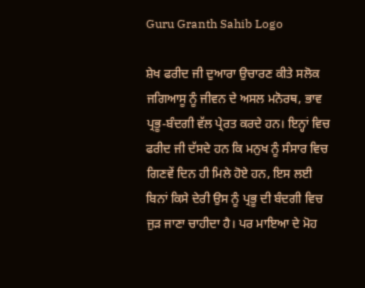Guru Granth Sahib Logo

ਸ਼ੇਖ ਫਰੀਦ ਜੀ ਦੁਆਰਾ ਉਚਾਰਣ ਕੀਤੇ ਸਲੋਕ ਜਗਿਆਸੂ ਨੂੰ ਜੀਵਨ ਦੇ ਅਸਲ ਮਨੋਰਥ, ਭਾਵ ਪ੍ਰਭੂ-ਬੰਦਗੀ ਵੱਲ ਪ੍ਰੇਰਤ ਕਰਦੇ ਹਨ। ਇਨ੍ਹਾਂ ਵਿਚ ਫਰੀਦ ਜੀ ਦੱਸਦੇ ਹਨ ਕਿ ਮਨੁਖ ਨੂੰ ਸੰਸਾਰ ਵਿਚ ਗਿਣਵੇਂ ਦਿਨ ਹੀ ਮਿਲੇ ਹੋਏ ਹਨ, ਇਸ ਲਈ ਬਿਨਾਂ ਕਿਸੇ ਦੇਰੀ ਉਸ ਨੂੰ ਪ੍ਰਭੂ ਦੀ ਬੰਦਗੀ ਵਿਚ ਜੁੜ ਜਾਣਾ ਚਾਹੀਦਾ ਹੈ। ਪਰ ਮਾਇਆ ਦੇ ਮੋਹ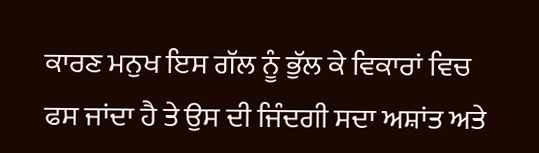ਕਾਰਣ ਮਨੁਖ ਇਸ ਗੱਲ ਨੂੰ ਭੁੱਲ ਕੇ ਵਿਕਾਰਾਂ ਵਿਚ ਫਸ ਜਾਂਦਾ ਹੈ ਤੇ ਉਸ ਦੀ ਜਿੰਦਗੀ ਸਦਾ ਅਸ਼ਾਂਤ ਅਤੇ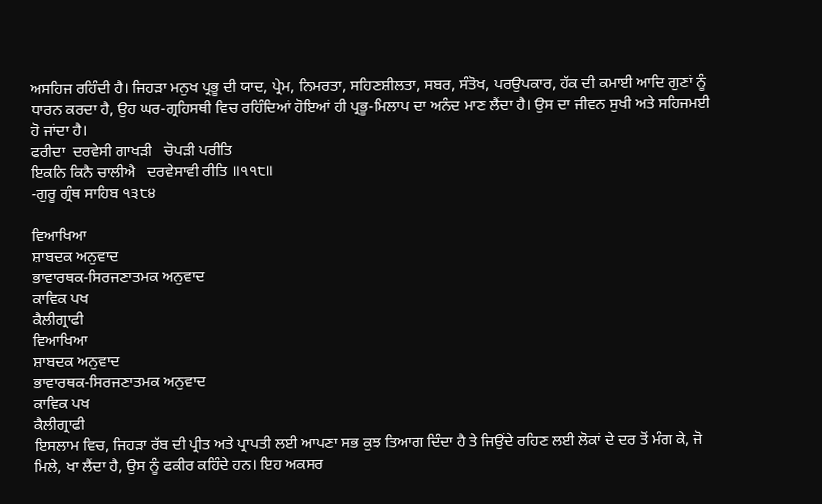ਅਸਹਿਜ ਰਹਿੰਦੀ ਹੈ। ਜਿਹੜਾ ਮਨੁਖ ਪ੍ਰਭੂ ਦੀ ਯਾਦ, ਪ੍ਰੇਮ, ਨਿਮਰਤਾ, ਸਹਿਣਸ਼ੀਲਤਾ, ਸਬਰ, ਸੰਤੋਖ, ਪਰਉਪਕਾਰ, ਹੱਕ ਦੀ ਕਮਾਈ ਆਦਿ ਗੁਣਾਂ ਨੂੰ ਧਾਰਨ ਕਰਦਾ ਹੈ, ਉਹ ਘਰ-ਗ੍ਰਹਿਸਥੀ ਵਿਚ ਰਹਿੰਦਿਆਂ ਹੋਇਆਂ ਹੀ ਪ੍ਰਭੂ-ਮਿਲਾਪ ਦਾ ਅਨੰਦ ਮਾਣ ਲੈਂਦਾ ਹੈ। ਉਸ ਦਾ ਜੀਵਨ ਸੁਖੀ ਅਤੇ ਸਹਿਜਮਈ ਹੋ ਜਾਂਦਾ ਹੈ।
ਫਰੀਦਾ  ਦਰਵੇਸੀ ਗਾਖੜੀ   ਚੋਪੜੀ ਪਰੀਤਿ
ਇਕਨਿ ਕਿਨੈ ਚਾਲੀਐ   ਦਰਵੇਸਾਵੀ ਰੀਤਿ ॥੧੧੮॥
-ਗੁਰੂ ਗ੍ਰੰਥ ਸਾਹਿਬ ੧੩੮੪

ਵਿਆਖਿਆ
ਸ਼ਾਬਦਕ ਅਨੁਵਾਦ
ਭਾਵਾਰਥਕ-ਸਿਰਜਣਾਤਮਕ ਅਨੁਵਾਦ
ਕਾਵਿਕ ਪਖ
ਕੈਲੀਗ੍ਰਾਫੀ
ਵਿਆਖਿਆ
ਸ਼ਾਬਦਕ ਅਨੁਵਾਦ
ਭਾਵਾਰਥਕ-ਸਿਰਜਣਾਤਮਕ ਅਨੁਵਾਦ
ਕਾਵਿਕ ਪਖ
ਕੈਲੀਗ੍ਰਾਫੀ
ਇਸਲਾਮ ਵਿਚ, ਜਿਹੜਾ ਰੱਬ ਦੀ ਪ੍ਰੀਤ ਅਤੇ ਪ੍ਰਾਪਤੀ ਲਈ ਆਪਣਾ ਸਭ ਕੁਝ ਤਿਆਗ ਦਿੰਦਾ ਹੈ ਤੇ ਜਿਉਂਦੇ ਰਹਿਣ ਲਈ ਲੋਕਾਂ ਦੇ ਦਰ ਤੋਂ ਮੰਗ ਕੇ, ਜੋ ਮਿਲੇ, ਖਾ ਲੈਂਦਾ ਹੈ, ਉਸ ਨੂੰ ਫਕੀਰ ਕਹਿੰਦੇ ਹਨ। ਇਹ ਅਕਸਰ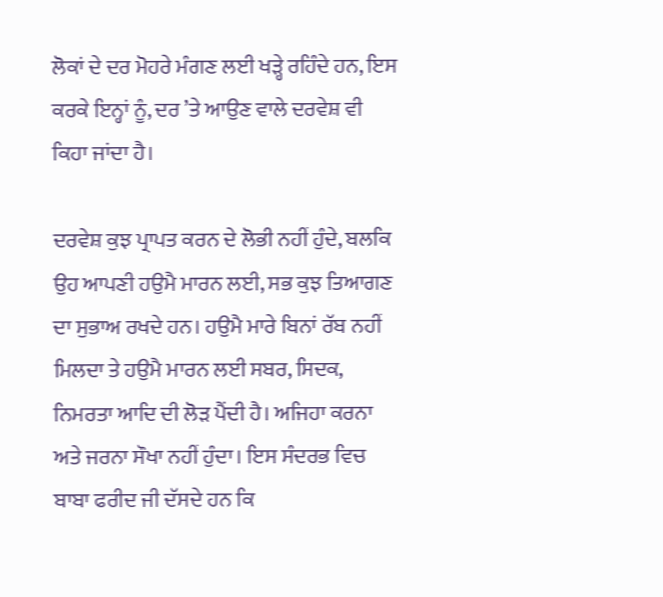ਲੋਕਾਂ ਦੇ ਦਰ ਮੋਹਰੇ ਮੰਗਣ ਲਈ ਖੜ੍ਹੇ ਰਹਿੰਦੇ ਹਨ, ਇਸ ਕਰਕੇ ਇਨ੍ਹਾਂ ਨੂੰ, ਦਰ ’ਤੇ ਆਉਣ ਵਾਲੇ ਦਰਵੇਸ਼ ਵੀ ਕਿਹਾ ਜਾਂਦਾ ਹੈ।

ਦਰਵੇਸ਼ ਕੁਝ ਪ੍ਰਾਪਤ ਕਰਨ ਦੇ ਲੋਭੀ ਨਹੀਂ ਹੁੰਦੇ, ਬਲਕਿ ਉਹ ਆਪਣੀ ਹਉਮੈ ਮਾਰਨ ਲਈ, ਸਭ ਕੁਝ ਤਿਆਗਣ ਦਾ ਸੁਭਾਅ ਰਖਦੇ ਹਨ। ਹਉਮੈ ਮਾਰੇ ਬਿਨਾਂ ਰੱਬ ਨਹੀਂ ਮਿਲਦਾ ਤੇ ਹਉਮੈ ਮਾਰਨ ਲਈ ਸਬਰ, ਸਿਦਕ, ਨਿਮਰਤਾ ਆਦਿ ਦੀ ਲੋੜ ਪੈਂਦੀ ਹੈ। ਅਜਿਹਾ ਕਰਨਾ ਅਤੇ ਜਰਨਾ ਸੌਖਾ ਨਹੀਂ ਹੁੰਦਾ। ਇਸ ਸੰਦਰਭ ਵਿਚ ਬਾਬਾ ਫਰੀਦ ਜੀ ਦੱਸਦੇ ਹਨ ਕਿ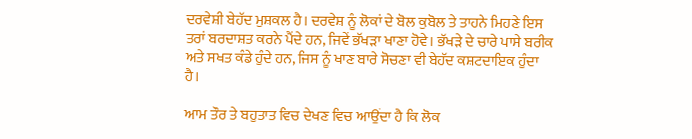ਦਰਵੇਸ਼ੀ ਬੇਹੱਦ ਮੁਸ਼ਕਲ ਹੈ। ਦਰਵੇਸ਼ ਨੂੰ ਲੋਕਾਂ ਦੇ ਬੋਲ ਕੁਬੋਲ ਤੇ ਤਾਹਨੇ ਮਿਹਣੇ ਇਸ ਤਰਾਂ ਬਰਦਾਸ਼ਤ ਕਰਨੇ ਪੈਂਦੇ ਹਨ, ਜਿਵੇਂ ਭੱਖੜਾ ਖਾਣਾ ਹੋਵੇ। ਭੱਖੜੇ ਦੇ ਚਾਰੇ ਪਾਸੇ ਬਰੀਕ ਅਤੇ ਸਖਤ ਕੰਡੇ ਹੁੰਦੇ ਹਨ, ਜਿਸ ਨੂੰ ਖਾਣ ਬਾਰੇ ਸੋਚਣਾ ਵੀ ਬੇਹੱਦ ਕਸ਼ਟਦਾਇਕ ਹੁੰਦਾ ਹੈ।

ਆਮ ਤੌਰ ਤੇ ਬਹੁਤਾਤ ਵਿਚ ਦੇਖਣ ਵਿਚ ਆਉਂਦਾ ਹੈ ਕਿ ਲੋਕ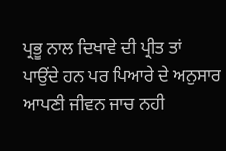ਪ੍ਰਭੂ ਨਾਲ ਦਿਖਾਵੇ ਦੀ ਪ੍ਰੀਤ ਤਾਂ ਪਾਉਂਦੇ ਹਨ ਪਰ ਪਿਆਰੇ ਦੇ ਅਨੁਸਾਰ ਆਪਣੀ ਜੀਵਨ ਜਾਚ ਨਹੀ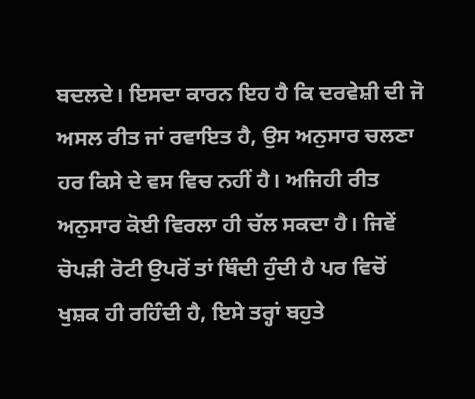ਬਦਲਦੇ। ਇਸਦਾ ਕਾਰਨ ਇਹ ਹੈ ਕਿ ਦਰਵੇਸ਼ੀ ਦੀ ਜੋ ਅਸਲ ਰੀਤ ਜਾਂ ਰਵਾਇਤ ਹੈ, ਉਸ ਅਨੁਸਾਰ ਚਲਣਾ ਹਰ ਕਿਸੇ ਦੇ ਵਸ ਵਿਚ ਨਹੀਂ ਹੈ। ਅਜਿਹੀ ਰੀਤ ਅਨੁਸਾਰ ਕੋਈ ਵਿਰਲਾ ਹੀ ਚੱਲ ਸਕਦਾ ਹੈ। ਜਿਵੇਂ ਚੋਪੜੀ ਰੋਟੀ ਉਪਰੋਂ ਤਾਂ ਥਿੰਦੀ ਹੁੰਦੀ ਹੈ ਪਰ ਵਿਚੋਂ ਖੁਸ਼ਕ ਹੀ ਰਹਿੰਦੀ ਹੈ, ਇਸੇ ਤਰ੍ਹਾਂ ਬਹੁਤੇ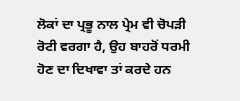ਲੋਕਾਂ ਦਾ ਪ੍ਰਭੂ ਨਾਲ ਪ੍ਰੇਮ ਵੀ ਚੋਪੜੀ ਰੋਟੀ ਵਰਗਾ ਹੈ, ਉਹ ਬਾਹਰੋਂ ਧਰਮੀ ਹੋਣ ਦਾ ਦਿਖਾਵਾ ਤਾਂ ਕਰਦੇ ਹਨ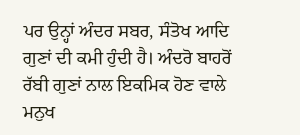ਪਰ ਉਨ੍ਹਾਂ ਅੰਦਰ ਸਬਰ, ਸੰਤੋਖ ਆਦਿ ਗੁਣਾਂ ਦੀ ਕਮੀ ਹੁੰਦੀ ਹੈ। ਅੰਦਰੋ ਬਾਹਰੋਂ ਰੱਬੀ ਗੁਣਾਂ ਨਾਲ ਇਕਮਿਕ ਹੋਣ ਵਾਲੇ ਮਨੁਖ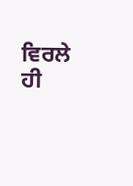ਵਿਰਲੇ ਹੀ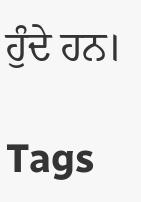ਹੁੰਦੇ ਹਨ।

Tags